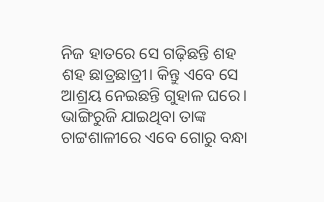ନିଜ ହାତରେ ସେ ଗଢ଼ିଛନ୍ତି ଶହ ଶହ ଛାତ୍ରଛାତ୍ରୀ। କିନ୍ତୁ ଏବେ ସେ ଆଶ୍ରୟ ନେଇଛନ୍ତି ଗୁହାଳ ଘରେ। ଭାଙ୍ଗିରୁଜି ଯାଇଥିବା ତାଙ୍କ ଚାଟ୍ଟଶାଳୀରେ ଏବେ ଗୋରୁ ବନ୍ଧା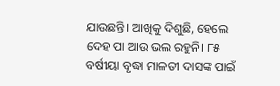ଯାଉଛନ୍ତି। ଆଖିକୁ ଦିଶୁଛି, ହେଲେ ଦେହ ପା ଆଉ ଭଲ ରହୁନି। ୮୫ ବର୍ଷୀୟା ବୃଦ୍ଧା ମାଳତୀ ଦାସଙ୍କ ପାଇଁ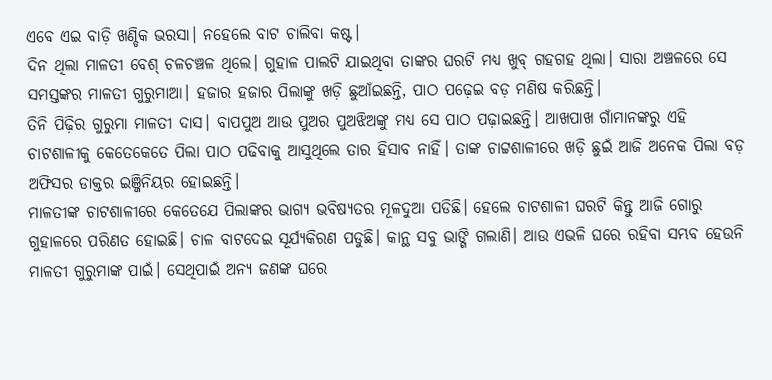ଏବେ ଏଇ ବାଡ଼ି ଖଣ୍ଡିକ ଭରସା। ନହେଲେ ବାଟ ଚାଲିବା କଷ୍ଟ।
ଦିନ ଥିଲା ମାଳତୀ ବେଶ୍ ଚଳଚଞ୍ଚଳ ଥିଲେ। ଗୁହାଳ ପାଲଟି ଯାଇଥିବା ତାଙ୍କର ଘରଟି ମଧ୍ୟ ଖୁବ୍ ଗହଗହ ଥିଲା। ସାରା ଅଞ୍ଚଳରେ ସେ ସମସ୍ତଙ୍କର ମାଳତୀ ଗୁରୁମାଆ। ହଜାର ହଜାର ପିଲାଙ୍କୁ ଖଡ଼ି ଛୁଆଁଇଛନ୍ତି, ପାଠ ପଢ଼େଇ ବଡ଼ ମଣିଷ କରିଛନ୍ତି।
ତିନି ପିଢ଼ିର ଗୁରୁମା ମାଳତୀ ଦାସ। ବାପପୁଅ ଆଉ ପୁଅର ପୁଅଝିଅଙ୍କୁ ମଧ୍ୟ ସେ ପାଠ ପଢ଼ାଇଛନ୍ତି। ଆଖପାଖ ଗାଁମାନଙ୍କରୁ ଏହି ଚାଟଶାଳୀକୁ କେତେକେତେ ପିଲା ପାଠ ପଢିବାକୁ ଆସୁଥିଲେ ତାର ହିସାବ ନାହିଁ। ତାଙ୍କ ଚାଟ୍ଟଶାଳୀରେ ଖଡ଼ି ଛୁଇଁ ଆଜି ଅନେକ ପିଲା ବଡ଼ ଅଫିସର ଡାକ୍ତର ଇଞ୍ଜିନିୟର ହୋଇଛନ୍ତି।
ମାଳତୀଙ୍କ ଚାଟଶାଳୀରେ କେତେଯେ ପିଲାଙ୍କର ଭାଗ୍ୟ ଭବିଷ୍ୟତର ମୂଳଦୁଆ ପଡିଛି। ହେଲେ ଚାଟଶାଳୀ ଘରଟି କିନ୍ତୁ ଆଜି ଗୋରୁ ଗୁହାଳରେ ପରିଣତ ହୋଇଛି। ଚାଳ ବାଟଦେଇ ସୂର୍ଯ୍ୟକିରଣ ପଡୁଛି। କାନ୍ଥ ସବୁ ଭାଙ୍ଗି ଗଲାଣି। ଆଉ ଏଭଳି ଘରେ ରହିବା ସମ୍ଭବ ହେଉନି ମାଳତୀ ଗୁରୁମାଙ୍କ ପାଇଁ। ସେଥିପାଇଁ ଅନ୍ୟ ଜଣଙ୍କ ଘରେ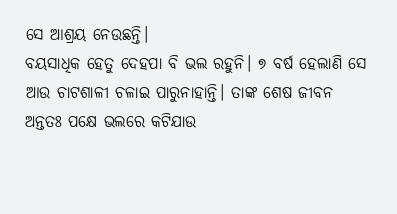ସେ ଆଶ୍ରୟ ନେଉଛନ୍ତି।
ବୟସାଧିକ ହେତୁ ଦେହପା ବି ଭଲ ରହୁନି। ୭ ବର୍ଷ ହେଲାଣି ସେ ଆଉ ଚାଟଶାଳୀ ଚଳାଇ ପାରୁନାହାନ୍ତି। ତାଙ୍କ ଶେଷ ଜୀବନ ଅନ୍ତତଃ ପକ୍ଷେ ଭଲରେ କଟିଯାଉ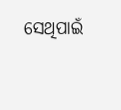ସେଥିପାଇଁ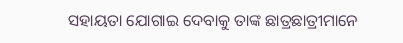ସହାୟତା ଯୋଗାଇ ଦେବାକୁ ତାଙ୍କ ଛାତ୍ରଛାତ୍ରୀମାନେ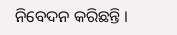ନିବେଦନ କରିଛନ୍ତି ।